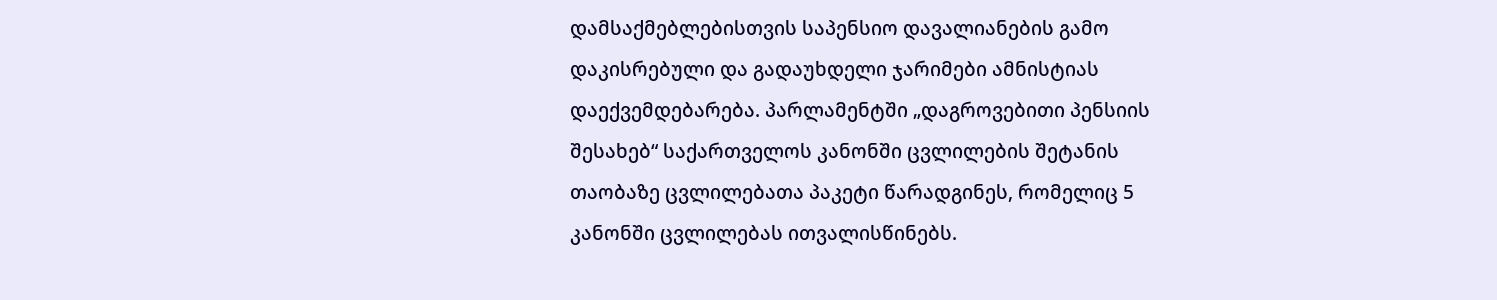დამსაქმებლებისთვის საპენსიო დავალიანების გამო დაკისრებული და გადაუხდელი ჯარიმები ამნისტიას დაექვემდებარება. პარლამენტში „დაგროვებითი პენსიის შესახებ“ საქართველოს კანონში ცვლილების შეტანის თაობაზე ცვლილებათა პაკეტი წარადგინეს, რომელიც 5 კანონში ცვლილებას ითვალისწინებს.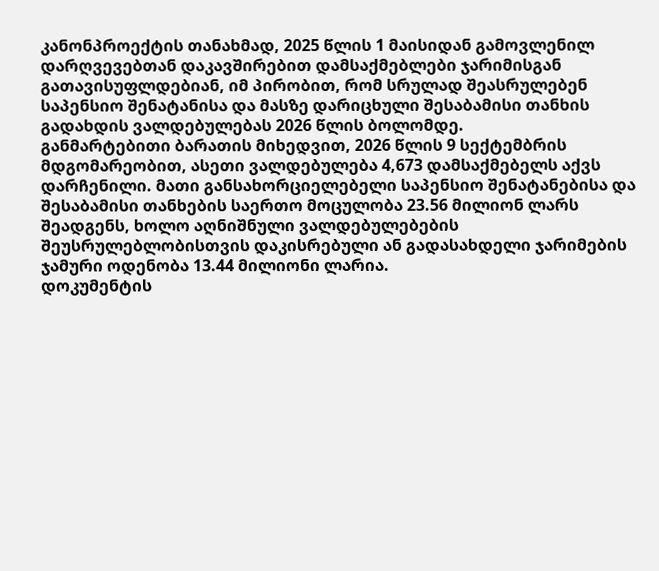კანონპროექტის თანახმად, 2025 წლის 1 მაისიდან გამოვლენილ დარღვევებთან დაკავშირებით დამსაქმებლები ჯარიმისგან გათავისუფლდებიან, იმ პირობით, რომ სრულად შეასრულებენ საპენსიო შენატანისა და მასზე დარიცხული შესაბამისი თანხის გადახდის ვალდებულებას 2026 წლის ბოლომდე.
განმარტებითი ბარათის მიხედვით, 2026 წლის 9 სექტემბრის მდგომარეობით, ასეთი ვალდებულება 4,673 დამსაქმებელს აქვს დარჩენილი. მათი განსახორციელებელი საპენსიო შენატანებისა და შესაბამისი თანხების საერთო მოცულობა 23.56 მილიონ ლარს შეადგენს, ხოლო აღნიშნული ვალდებულებების შეუსრულებლობისთვის დაკისრებული ან გადასახდელი ჯარიმების ჯამური ოდენობა 13.44 მილიონი ლარია.
დოკუმენტის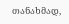თანახმად,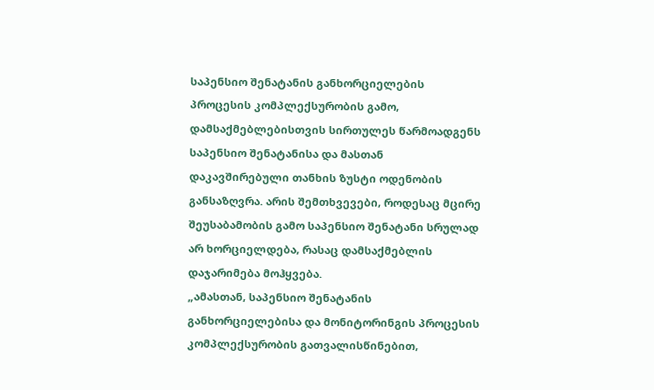საპენსიო შენატანის განხორციელების პროცესის კომპლექსურობის გამო, დამსაქმებლებისთვის სირთულეს წარმოადგენს საპენსიო შენატანისა და მასთან დაკავშირებული თანხის ზუსტი ოდენობის განსაზღვრა. არის შემთხვევები, როდესაც მცირე შეუსაბამობის გამო საპენსიო შენატანი სრულად არ ხორციელდება, რასაც დამსაქმებლის დაჯარიმება მოჰყვება.
„ამასთან, საპენსიო შენატანის განხორციელებისა და მონიტორინგის პროცესის კომპლექსურობის გათვალისწინებით,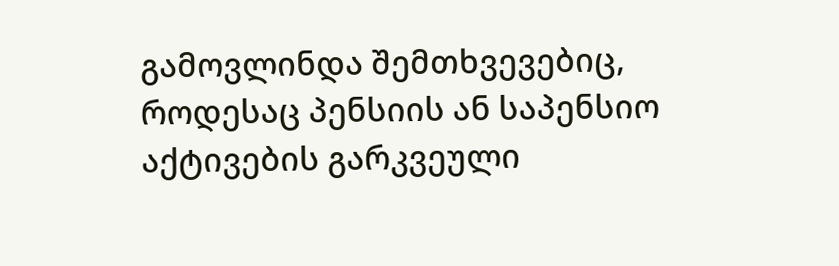გამოვლინდა შემთხვევებიც, როდესაც პენსიის ან საპენსიო აქტივების გარკვეული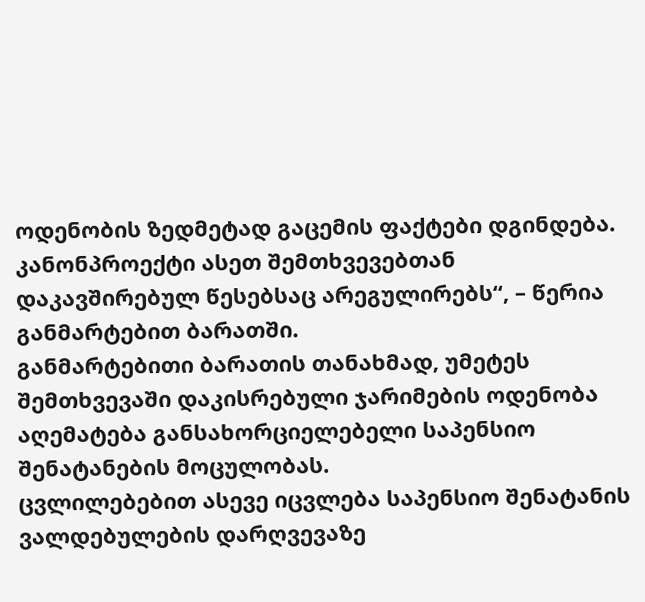ოდენობის ზედმეტად გაცემის ფაქტები დგინდება. კანონპროექტი ასეთ შემთხვევებთან დაკავშირებულ წესებსაც არეგულირებს“, – წერია განმარტებით ბარათში.
განმარტებითი ბარათის თანახმად, უმეტეს შემთხვევაში დაკისრებული ჯარიმების ოდენობა აღემატება განსახორციელებელი საპენსიო შენატანების მოცულობას.
ცვლილებებით ასევე იცვლება საპენსიო შენატანის ვალდებულების დარღვევაზე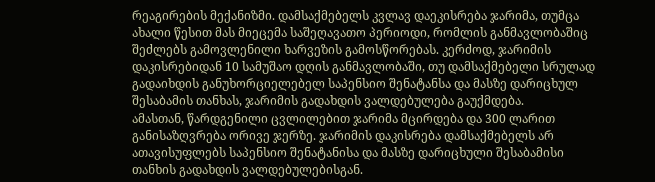რეაგირების მექანიზმი. დამსაქმებელს კვლავ დაეკისრება ჯარიმა, თუმცა ახალი წესით მას მიეცემა საშეღავათო პერიოდი, რომლის განმავლობაშიც შეძლებს გამოვლენილი ხარვეზის გამოსწორებას. კერძოდ, ჯარიმის დაკისრებიდან 10 სამუშაო დღის განმავლობაში, თუ დამსაქმებელი სრულად გადაიხდის განუხორციელებელ საპენსიო შენატანსა და მასზე დარიცხულ შესაბამის თანხას, ჯარიმის გადახდის ვალდებულება გაუქმდება.
ამასთან, წარდგენილი ცვლილებით ჯარიმა მცირდება და 300 ლარით განისაზღვრება ორივე ჯერზე. ჯარიმის დაკისრება დამსაქმებელს არ ათავისუფლებს საპენსიო შენატანისა და მასზე დარიცხული შესაბამისი თანხის გადახდის ვალდებულებისგან.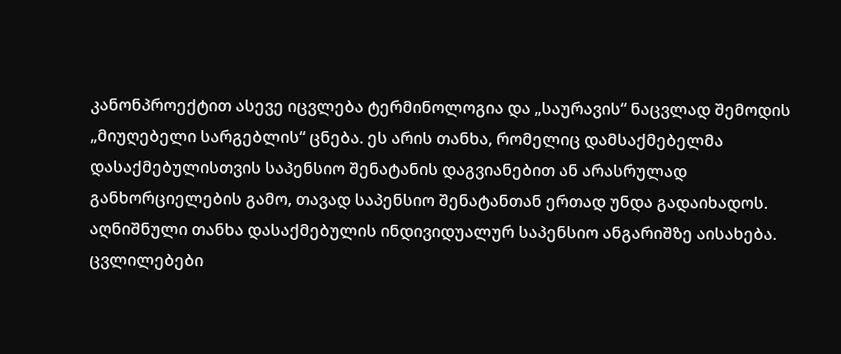კანონპროექტით ასევე იცვლება ტერმინოლოგია და „საურავის“ ნაცვლად შემოდის „მიუღებელი სარგებლის“ ცნება. ეს არის თანხა, რომელიც დამსაქმებელმა დასაქმებულისთვის საპენსიო შენატანის დაგვიანებით ან არასრულად განხორციელების გამო, თავად საპენსიო შენატანთან ერთად უნდა გადაიხადოს. აღნიშნული თანხა დასაქმებულის ინდივიდუალურ საპენსიო ანგარიშზე აისახება.
ცვლილებები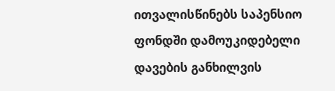ითვალისწინებს საპენსიო ფონდში დამოუკიდებელი დავების განხილვის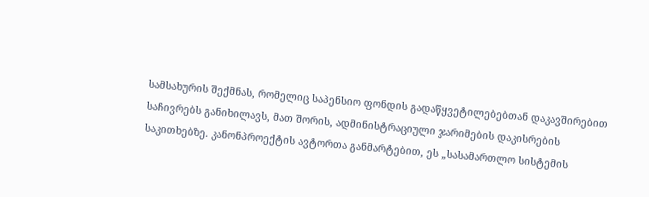სამსახურის შექმნას, რომელიც საპენსიო ფონდის გადაწყვეტილებებთან დაკავშირებით საჩივრებს განიხილავს, მათ შორის, ადმინისტრაციული ჯარიმების დაკისრების საკითხებზე. კანონპროექტის ავტორთა განმარტებით, ეს „სასამართლო სისტემის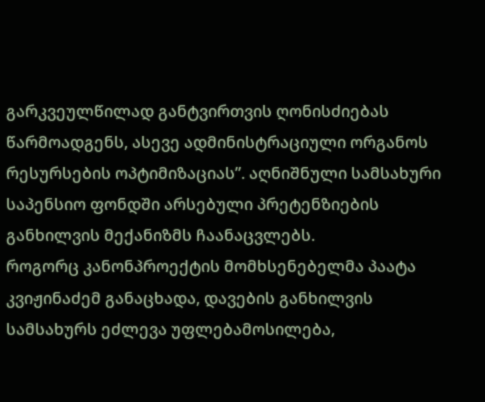გარკვეულწილად განტვირთვის ღონისძიებას წარმოადგენს, ასევე ადმინისტრაციული ორგანოს რესურსების ოპტიმიზაციას”. აღნიშნული სამსახური საპენსიო ფონდში არსებული პრეტენზიების განხილვის მექანიზმს ჩაანაცვლებს.
როგორც კანონპროექტის მომხსენებელმა პაატა კვიჟინაძემ განაცხადა, დავების განხილვის სამსახურს ეძლევა უფლებამოსილება,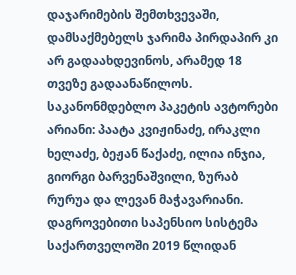დაჯარიმების შემთხვევაში, დამსაქმებელს ჯარიმა პირდაპირ კი არ გადაახდევინოს, არამედ 18 თვეზე გადაანაწილოს.
საკანონმდებლო პაკეტის ავტორები არიანი: პაატა კვიჟინაძე, ირაკლი ხელაძე, ბეჟან წაქაძე, ილია ინჯია, გიორგი ბარვენაშვილი, ზურაბ რურუა და ლევან მაჭავარიანი.
დაგროვებითი საპენსიო სისტემა საქართველოში 2019 წლიდან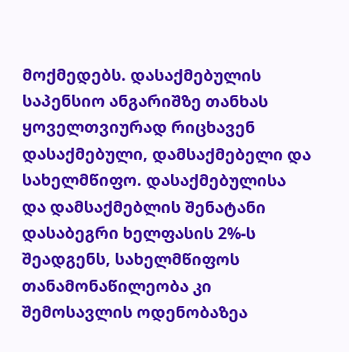მოქმედებს. დასაქმებულის საპენსიო ანგარიშზე თანხას ყოველთვიურად რიცხავენ დასაქმებული, დამსაქმებელი და სახელმწიფო. დასაქმებულისა და დამსაქმებლის შენატანი დასაბეგრი ხელფასის 2%-ს შეადგენს, სახელმწიფოს თანამონაწილეობა კი შემოსავლის ოდენობაზეა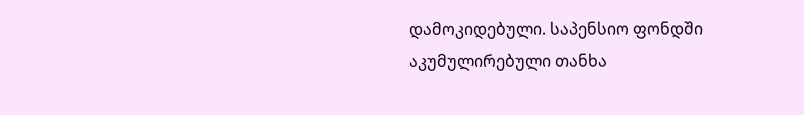დამოკიდებული. საპენსიო ფონდში აკუმულირებული თანხა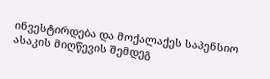ინვესტირდება და მოქალაქეს საპენსიო ასაკის მიღწევის შემდეგ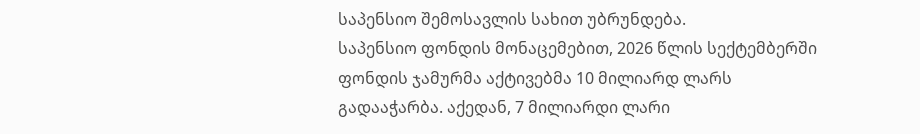საპენსიო შემოსავლის სახით უბრუნდება.
საპენსიო ფონდის მონაცემებით, 2026 წლის სექტემბერში ფონდის ჯამურმა აქტივებმა 10 მილიარდ ლარს გადააჭარბა. აქედან, 7 მილიარდი ლარი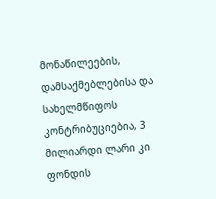მონაწილეების, დამსაქმებლებისა და სახელმწიფოს კონტრიბუციებია, 3 მილიარდი ლარი კი ფონდის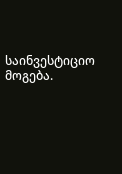საინვესტიციო მოგება.